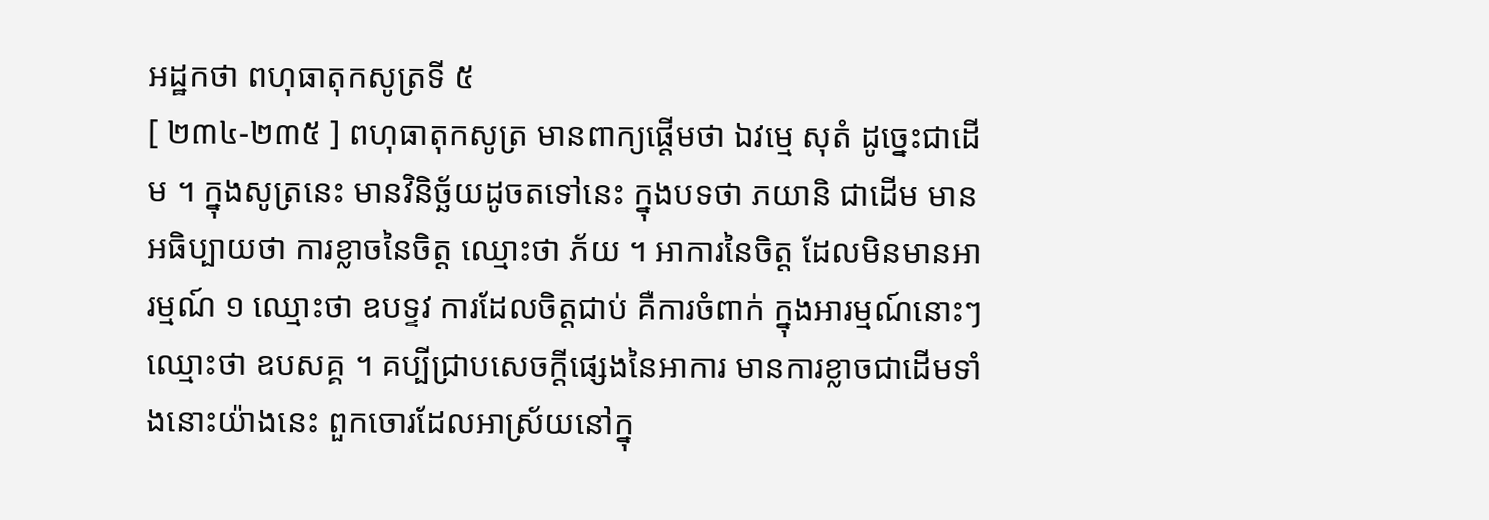អដ្ឋកថា ពហុធាតុកសូត្រទី ៥
[ ២៣៤-២៣៥ ] ពហុធាតុកសូត្រ មានពាក្យផ្តើមថា ឯវម្មេ សុតំ ដូច្នេះជាដើម ។ ក្នុងសូត្រនេះ មានវិនិច្ឆ័យដូចតទៅនេះ ក្នុងបទថា ភយានិ ជាដើម មានអធិប្បាយថា ការខ្លាចនៃចិត្ត ឈ្មោះថា ភ័យ ។ អាការនៃចិត្ត ដែលមិនមានអារម្មណ៍ ១ ឈ្មោះថា ឧបទ្ទវ ការដែលចិត្តជាប់ គឺការចំពាក់ ក្នុងអារម្មណ៍នោះៗ ឈ្មោះថា ឧបសគ្គ ។ គប្បីជ្រាបសេចក្តីផ្សេងនៃអាការ មានការខ្លាចជាដើមទាំងនោះយ៉ាងនេះ ពួកចោរដែលអាស្រ័យនៅក្នុ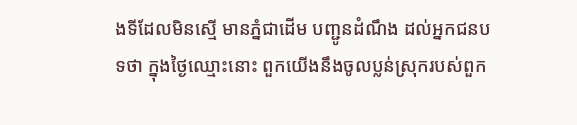ងទីដែលមិនស្មើ មានភ្នំជាដើម បញ្ជូនដំណឹង ដល់អ្នកជនបទថា ក្នុងថ្ងៃឈ្មោះនោះ ពួកយើងនឹងចូលប្លន់ស្រុករបស់ពួក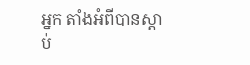អ្នក តាំងអំពីបានស្តាប់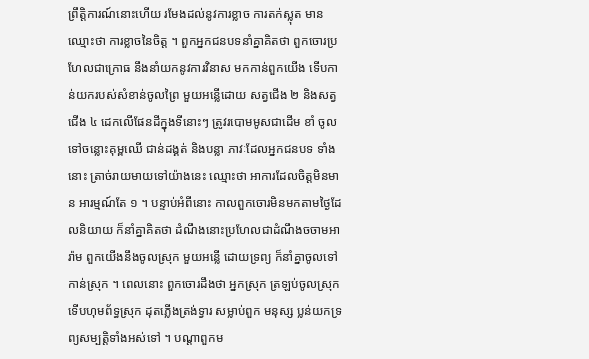ព្រឹត្តិការណ៍នោះហើយ រមែងដល់នូវការខ្លាច ការតក់ស្លុត មានឈ្មោះថា ការខ្លាចនៃចិត្ត ។ ពួកអ្នកជនបទនាំគ្នាគិតថា ពួកចោរប្រហែលជាក្រោធ នឹងនាំយកនូវការវិនាស មកកាន់ពួកយើង ទើបកាន់យករបស់សំខាន់ចូលព្រៃ មួយអន្លើដោយ សត្វជើង ២ និងសត្វជើង ៤ ដេកលើផែនដីក្នុងទីនោះៗ ត្រូវរបោមមូសជាដើម ខាំ ចូលទៅចន្លោះគុម្ពឈើ ជាន់ដង្គត់ និងបន្លា ភាវៈដែលអ្នកជនបទ ទាំងនោះ ត្រាច់រាយមាយទៅយ៉ាងនេះ ឈ្មោះថា អាការដែលចិត្តមិនមាន អារម្មណ៍តែ ១ ។ បន្ទាប់អំពីនោះ កាលពួកចោរមិនមកតាមថ្ងៃដែលនិយាយ ក៏នាំគ្នាគិតថា ដំណឹងនោះប្រហែលជាដំណឹងចចាមអារ៉ាម ពួកយើងនឹងចូលស្រុក មួយអន្លើ ដោយទ្រព្យ ក៏នាំគ្នាចូលទៅកាន់ស្រុក ។ ពេលនោះ ពួកចោរដឹងថា អ្នកស្រុក ត្រឡប់ចូលស្រុក ទើបហុមព័ទ្ធស្រុក ដុតភ្លើងត្រង់ទ្វារ សម្លាប់ពួក មនុស្ស ប្លន់យកទ្រព្យសម្បត្តិទាំងអស់ទៅ ។ បណ្តាពួកម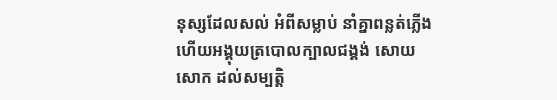នុស្សដែលសល់ អំពីសម្លាប់ នាំគ្នាពន្លត់ភ្លើង ហើយអង្គុយត្របោលក្បាលជង្គង់ សោយសោក ដល់សម្បត្តិ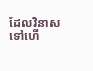ដែលវិនាសទៅហើ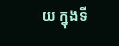យ ក្នុងទី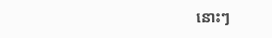នោះៗ